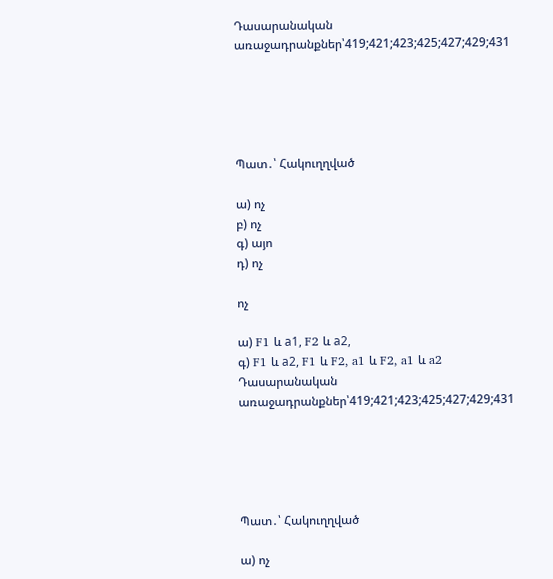Դասարանական առաջադրանքներ՝419;421;423;425;427;429;431





Պատ․՝ Հակուղղված

ա) ոչ
բ) ոչ
գ) այո
դ) ոչ

ոչ

ա) F1 և а1, F2 և а2,
գ) F1 և а2, F1 և F2, a1 և F2, a1 և a2
Դասարանական առաջադրանքներ՝419;421;423;425;427;429;431





Պատ․՝ Հակուղղված

ա) ոչ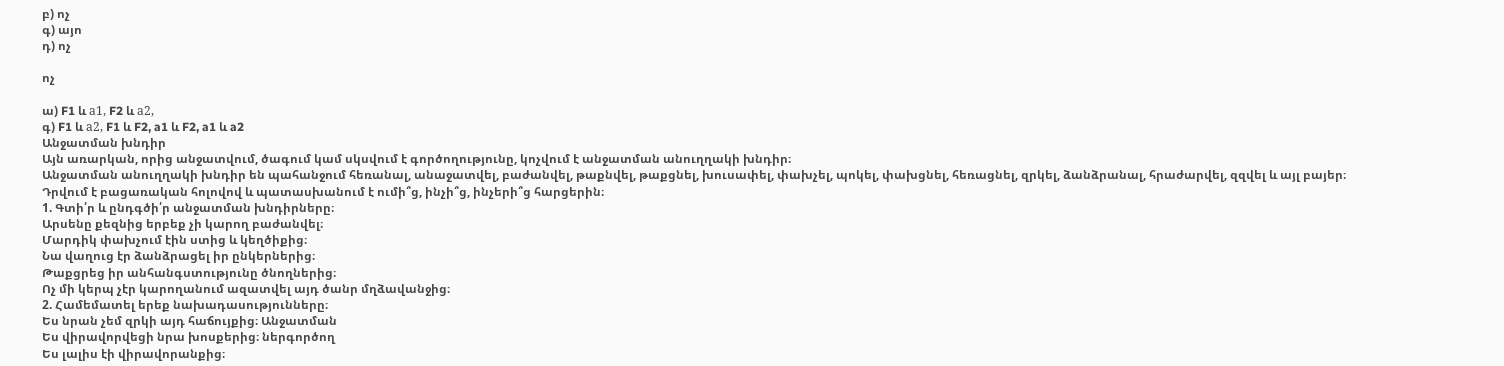բ) ոչ
գ) այո
դ) ոչ

ոչ

ա) F1 և а1, F2 և а2,
գ) F1 և а2, F1 և F2, a1 և F2, a1 և a2
Անջատման խնդիր
Այն առարկան, որից անջատվում, ծագում կամ սկսվում է գործողությունը, կոչվում է անջատման անուղղակի խնդիր։
Անջատման անուղղակի խնդիր են պահանջում հեռանալ, անաջատվել, բաժանվել, թաքնվել, թաքցնել, խուսափել, փախչել, պոկել, փախցնել, հեռացնել, զրկել, ձանձրանալ, հրաժարվել, զզվել և այլ բայեր։
Դրվում է բացառական հոլովով և պատասխանում է ումի՞ց, ինչի՞ց, ինչերի՞ց հարցերին։
1. Գտի՛ր և ընդգծի՛ր անջատման խնդիրները։
Արսենը քեզնից երբեք չի կարող բաժանվել։
Մարդիկ փախչում էին ստից և կեղծիքից։
Նա վաղուց էր ձանձրացել իր ընկերներից։
Թաքցրեց իր անհանգստությունը ծնողներից։
Ոչ մի կերպ չէր կարողանում ազատվել այդ ծանր մղձավանջից։
2. Համեմատել երեք նախադասությունները։
Ես նրան չեմ զրկի այդ հաճույքից։ Անջատման
Ես վիրավորվեցի նրա խոսքերից։ ներգործող
Ես լալիս էի վիրավորանքից։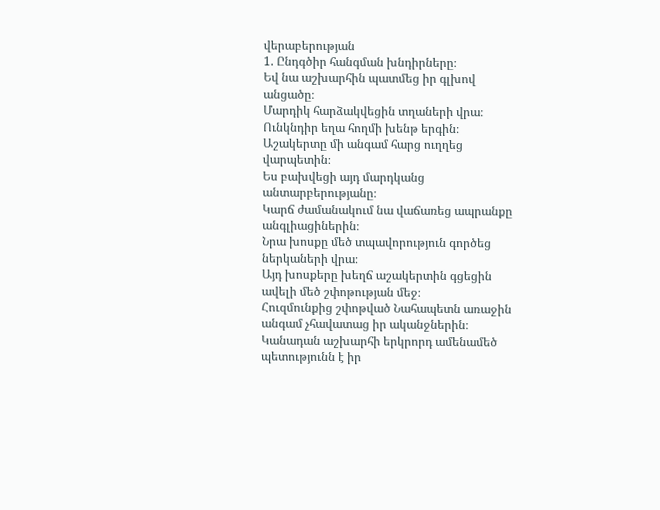վերաբերության
1. Ընդգծիր հանգման խնդիրները։
Եվ նա աշխարհին պատմեց իր գլխով անցածը։
Մարդիկ հարձակվեցին տղաների վրա։
Ունկնդիր եղա հողմի խենթ երգին։
Աշակերտը մի անգամ հարց ուղղեց վարպետին։
Ես բախվեցի այդ մարդկանց անտարբերությանը։
Կարճ ժամանակում նա վաճառեց ապրանքը անգլիացիներին։
Նրա խոսքը մեծ տպավորություն գործեց ներկաների վրա։
Այդ խոսքերը խեղճ աշակերտին գցեցին ավելի մեծ շփոթության մեջ։
Հուզմունքից շփոթված Նահապետն առաջին անգամ չհավատաց իր ականջներին։
Կանադան աշխարհի երկրորդ ամենամեծ պետությունն է իր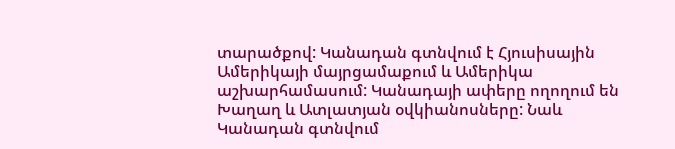տարածքով: Կանադան գտնվում է Հյուսիսային Ամերիկայի մայրցամաքում և Ամերիկա աշխարհամասում: Կանադայի ափերը ողողում են Խաղաղ և Ատլատյան օվկիանոսները: Նաև Կանադան գտնվում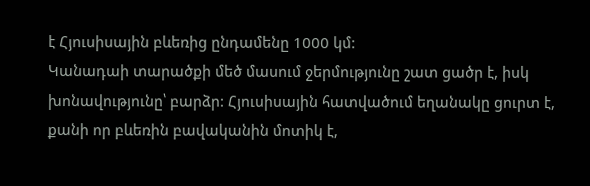է Հյուսիսային բևեռից ընդամենը 1000 կմ:
Կանադաի տարածքի մեծ մասում ջերմությունը շատ ցածր է, իսկ խոնավությունը՝ բարձր: Հյուսիսային հատվածում եղանակը ցուրտ է, քանի որ բևեռին բավականին մոտիկ է,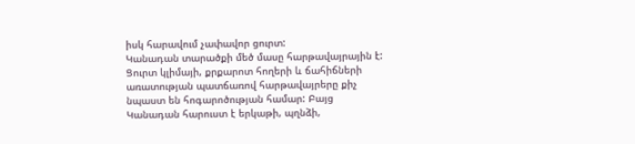իսկ հարավում չափավոր ցուրտ:
Կանադան տարածքի մեծ մասը հարթավայրային է: Ցուրտ կլիմայի, քրքարոտ հողերի և ճահիճների առատության պատճառով հարթավայրերը քիչ նպաստ են հոգարոծության համար: Բայց Կանադան հարուստ է երկաթի, պղնձի,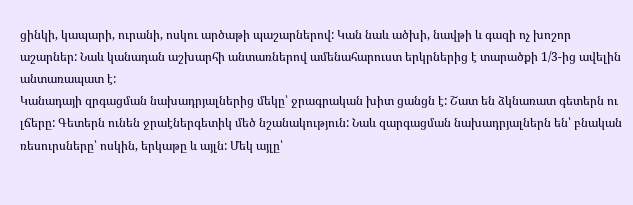ցինկի, կապարի, ուրանի, ոսկու արծաթի պաշարներով: Կան նաև ածխի, նավթի և գազի ոչ խոշոր աշարներ: Նաև կանադան աշխարհի անտառներով ամենահարուստ երկրներից է տարածքի 1/3-ից ավելին անտառապատ է:
Կանադայի զրգացման նախադրյալներից մեկը՝ ջրագրական խիտ ցանցն է: Շատ են ձկնառատ գետերն ու լճերը: Գետերն ունեն ջրաէներգետիկ մեծ նշանակություն: Նաև զարգացման նախադրյալներն են՝ բնական ռեսուրսները՝ ոսկին, երկաթը և այլն: Մեկ այլը՝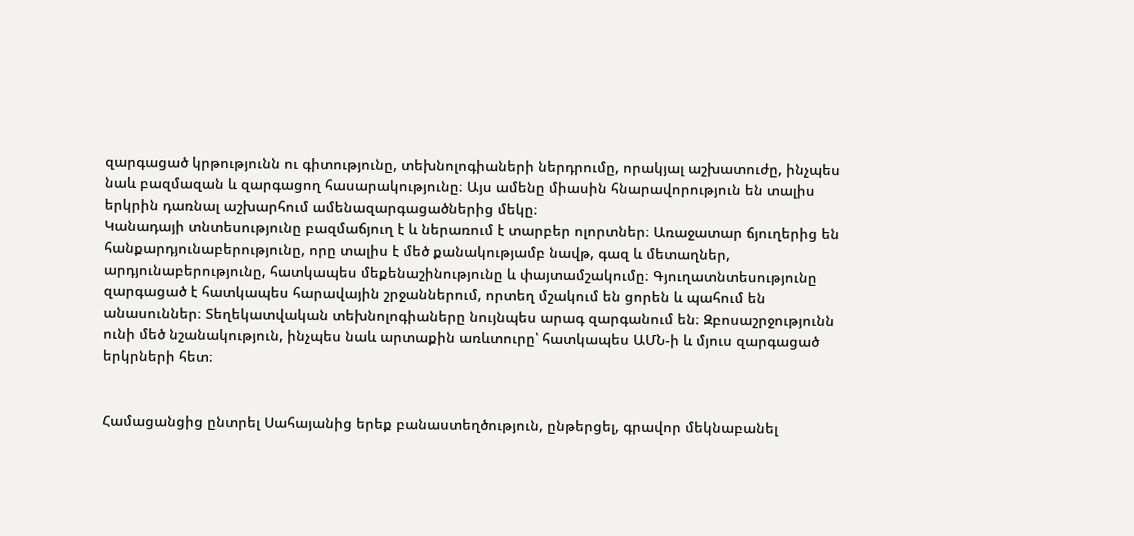զարգացած կրթությունն ու գիտությունը, տեխնոլոգիաների ներդրումը, որակյալ աշխատուժը, ինչպես նաև բազմազան և զարգացող հասարակությունը։ Այս ամենը միասին հնարավորություն են տալիս երկրին դառնալ աշխարհում ամենազարգացածներից մեկը։
Կանադայի տնտեսությունը բազմաճյուղ է և ներառում է տարբեր ոլորտներ։ Առաջատար ճյուղերից են հանքարդյունաբերությունը, որը տալիս է մեծ քանակությամբ նավթ, գազ և մետաղներ, արդյունաբերությունը, հատկապես մեքենաշինությունը և փայտամշակումը։ Գյուղատնտեսությունը զարգացած է հատկապես հարավային շրջաններում, որտեղ մշակում են ցորեն և պահում են անասուններ։ Տեղեկատվական տեխնոլոգիաները նույնպես արագ զարգանում են։ Զբոսաշրջությունն ունի մեծ նշանակություն, ինչպես նաև արտաքին առևտուրը՝ հատկապես ԱՄՆ-ի և մյուս զարգացած երկրների հետ։


Համացանցից ընտրել Սահայանից երեք բանաստեղծություն, ընթերցել, գրավոր մեկնաբանել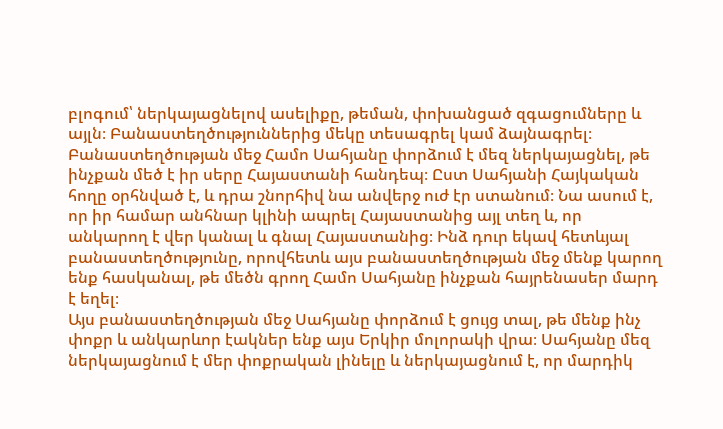բլոգում՝ ներկայացնելով ասելիքը, թեման, փոխանցած զգացումները և այլն։ Բանաստեղծություններից մեկը տեսագրել կամ ձայնագրել։
Բանաստեղծության մեջ Համո Սահյանը փորձում է մեզ ներկայացնել, թե ինչքան մեծ է իր սերը Հայաստանի հանդեպ։ Ըստ Սահյանի Հայկական հողը օրհնված է, և դրա շնորհիվ նա անվերջ ուժ էր ստանում։ Նա ասում է, որ իր համար անհնար կլինի ապրել Հայաստանից այլ տեղ և, որ անկարող է վեր կանալ և գնալ Հայաստանից։ Ինձ դուր եկավ հետևյալ բանաստեղծությունը, որովհետև այս բանաստեղծության մեջ մենք կարող ենք հասկանալ, թե մեծն գրող Համո Սահյանը ինչքան հայրենասեր մարդ է եղել։
Այս բանաստեղծության մեջ Սահյանը փորձում է ցույց տալ, թե մենք ինչ փոքր և անկարևոր էակներ ենք այս Երկիր մոլորակի վրա։ Սահյանը մեզ ներկայացնում է մեր փոքրական լինելը և ներկայացնում է, որ մարդիկ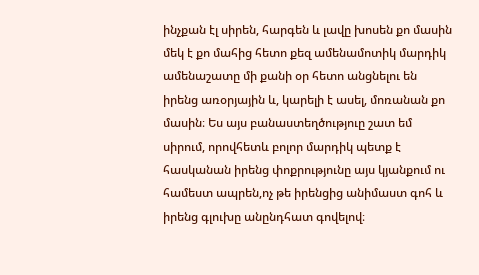ինչքան էլ սիրեն, հարգեն և լավը խոսեն քո մասին մեկ է քո մահից հետո քեզ ամենամոտիկ մարդիկ ամենաշատը մի քանի օր հետո անցնելու են իրենց առօրյային և, կարելի է ասել, մոռանան քո մասին։ Ես այս բանաստեղծություը շատ եմ սիրում, որովհետև բոլոր մարդիկ պետք է հասկանան իրենց փոքրությունը այս կյանքում ու համեստ ապրեն,ոչ թե իրենցից անիմաստ գոհ և իրենց գլուխը անընդհատ գովելով։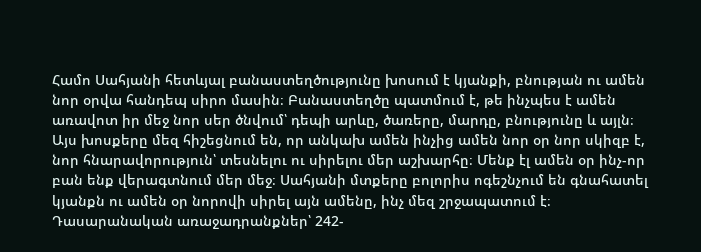Համո Սահյանի հետևյալ բանաստեղծությունը խոսում է կյանքի, բնության ու ամեն նոր օրվա հանդեպ սիրո մասին։ Բանաստեղծը պատմում է, թե ինչպես է ամեն առավոտ իր մեջ նոր սեր ծնվում՝ դեպի արևը, ծառերը, մարդը, բնությունը և այլն։ Այս խոսքերը մեզ հիշեցնում են, որ անկախ ամեն ինչից ամեն նոր օր նոր սկիզբ է, նոր հնարավորություն՝ տեսնելու ու սիրելու մեր աշխարհը։ Մենք էլ ամեն օր ինչ-որ բան ենք վերագտնում մեր մեջ։ Սահյանի մտքերը բոլորիս ոգեշնչում են գնահատել կյանքն ու ամեն օր նորովի սիրել այն ամենը, ինչ մեզ շրջապատում է։
Դասարանական առաջադրանքներ՝ 242-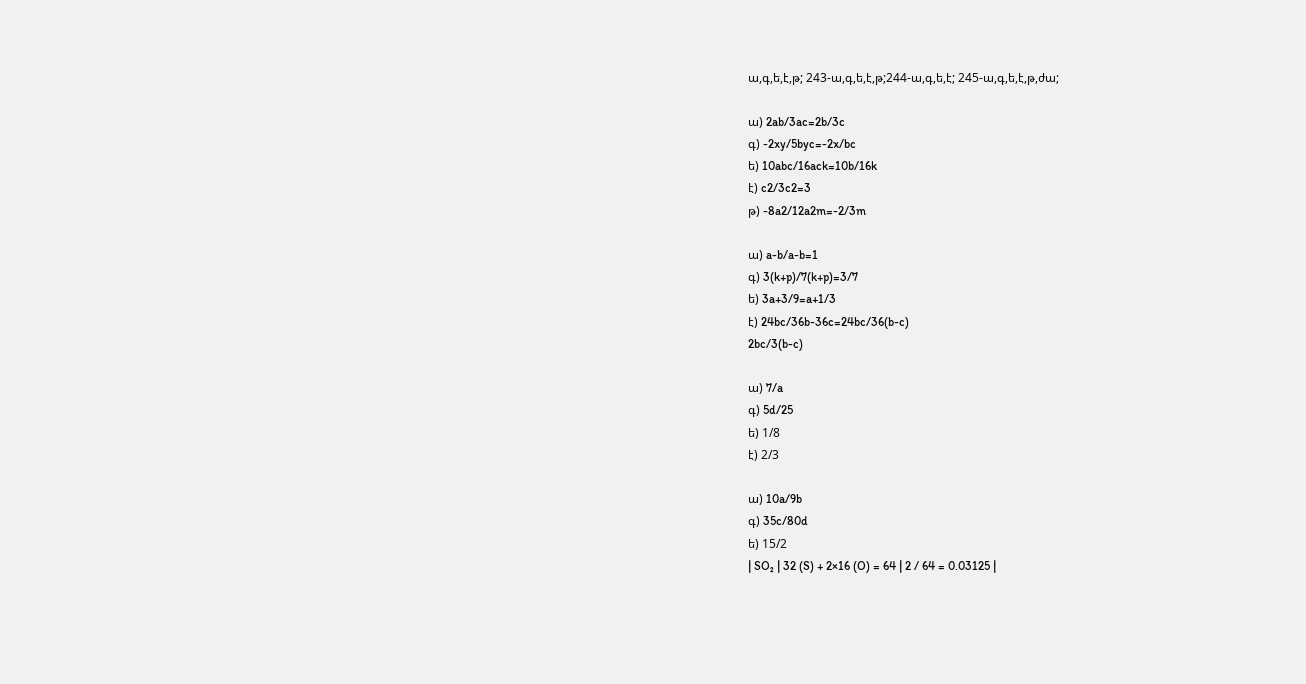ա,գ,ե,է,թ; 243-ա,գ,ե,է,թ;244-ա,գ,ե,է; 245-ա,գ,ե,է,թ,ժա;

ա) 2ab/3ac=2b/3c
գ) -2xy/5byc=-2x/bc
ե) 10abc/16ack=10b/16k
է) c2/3c2=3
թ) -8a2/12a2m=-2/3m

ա) a-b/a-b=1
գ) 3(k+p)/7(k+p)=3/7
ե) 3a+3/9=a+1/3
է) 24bc/36b-36c=24bc/36(b-c)
2bc/3(b-c)

ա) 7/a
գ) 5d/25
ե) 1/8
է) 2/3

ա) 10a/9b
գ) 35c/80d
ե) 15/2
| SO₂ | 32 (S) + 2×16 (O) = 64 | 2 / 64 = 0.03125 |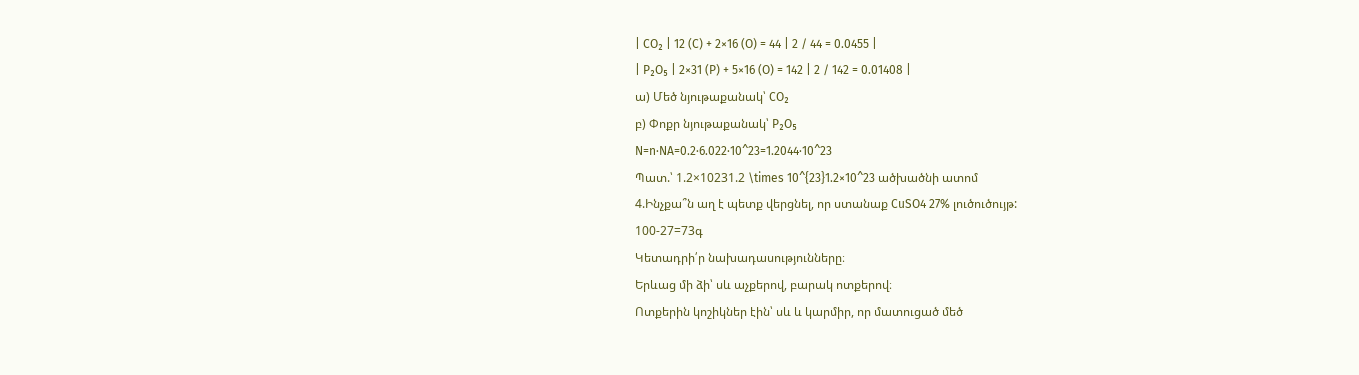| CO₂ | 12 (C) + 2×16 (O) = 44 | 2 / 44 = 0.0455 |
| P₂O₅ | 2×31 (P) + 5×16 (O) = 142 | 2 / 142 = 0.01408 |
ա) Մեծ նյութաքանակ՝ CO₂
բ) Փոքր նյութաքանակ՝ P₂O₅
N=n⋅NA=0.2⋅6.022⋅10^23=1.2044⋅10^23
Պատ.՝ 1.2×10231.2 \times 10^{23}1.2×10^23 ածխածնի ատոմ
4.Ինչքա՞ն աղ է պետք վերցնել, որ ստանաք CuSO4 27% լուծուծույթ:
100-27=73գ
Կետադրի՛ր նախադասությունները։
Երևաց մի ձի՝ սև աչքերով, բարակ ոտքերով։
Ոտքերին կոշիկներ էին՝ սև և կարմիր, որ մատուցած մեծ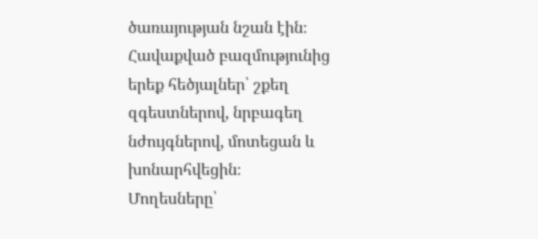ծառայության նշան էին։
Հավաքված բազմությունից երեք հեծյալներ՝ շքեղ զգեստներով, նրբագեղ նժույգներով, մոտեցան և խոնարհվեցին։
Մողեսները՝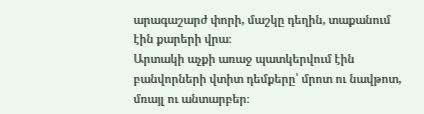արագաշարժ փորի, մաշկը դեղին, տաքանում էին քարերի վրա։
Արտակի աչքի առաջ պատկերվում էին բանվորների վտիտ դեմքերը՝ մրոտ ու նավթոտ, մռայլ ու անտարբեր։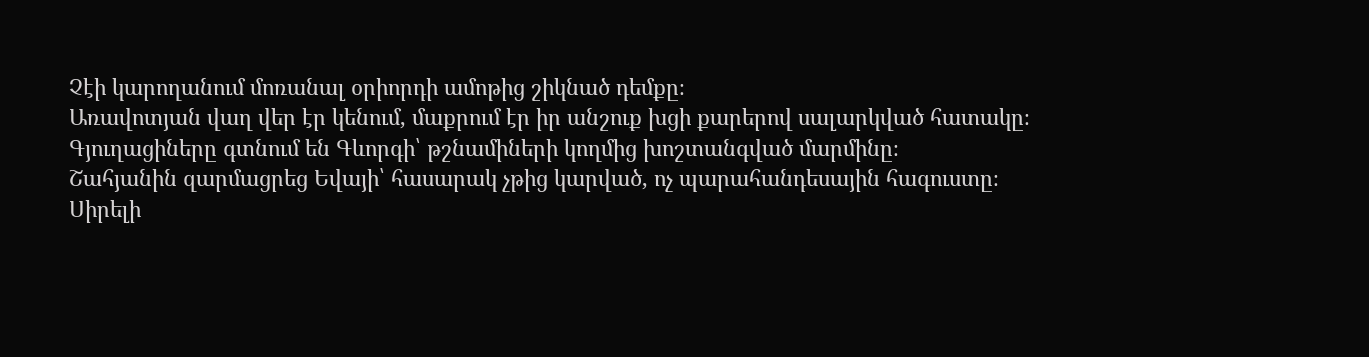Չէի կարողանում մոռանալ օրիորդի ամոթից շիկնած դեմքը։
Առավոտյան վաղ վեր էր կենում, մաքրում էր իր անշուք խցի քարերով սալարկված հատակը։
Գյուղացիները գտնում են Գևորգի՝ թշնամիների կողմից խոշտանգված մարմինը։
Շահյանին զարմացրեց Եվայի՝ հասարակ չթից կարված, ոչ պարահանդեսային հագուստը։
Սիրելի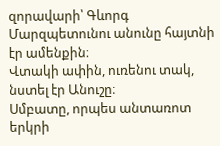զորավարի՝ Գևորգ Մարզպետունու անունը հայտնի էր ամենքին։
Վտակի ափին, ուռենու տակ, նստել էր Անուշը։
Սմբատը, որպես անտառոտ երկրի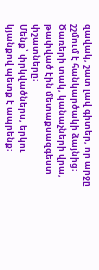զավակ, շատ լավ գիտեր, որ արջը շշմում է հանկարծակի ձայնից։
Ծառերի տակ, կանաչների վրա, թափված էին մետաքսազգեստ փշատները։
Մենք՝ փրկվածներս, երկու կյանքով պետք է ապրենք։